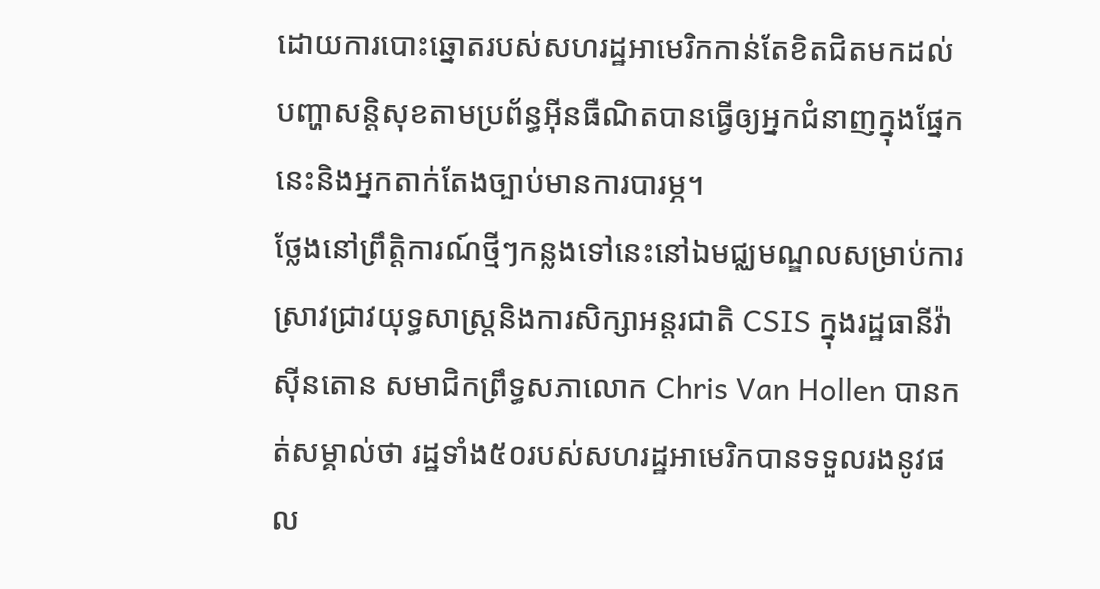ដោយការបោះឆ្នោតរបស់សហរដ្ឋអាមេរិកកាន់តែខិតជិតមកដល់ បញ្ហាសន្តិសុខតាមប្រព័ន្ធអ៊ីនធឺណិតបានធ្វើឲ្យអ្នកជំនាញក្នុងផ្នែកនេះនិងអ្នកតាក់តែងច្បាប់មានការបារម្ភ។
ថ្លែងនៅព្រឹត្តិការណ៍ថ្មីៗកន្លងទៅនេះនៅឯមជ្ឈមណ្ឌលសម្រាប់ការស្រាវជ្រាវយុទ្ធសាស្ត្រនិងការសិក្សាអន្តរជាតិ CSIS ក្នុងរដ្ឋធានីវ៉ាស៊ីនតោន សមាជិកព្រឹទ្ធសភាលោក Chris Van Hollen បានកត់សម្គាល់ថា រដ្ឋទាំង៥០របស់សហរដ្ឋអាមេរិកបានទទួលរងនូវផល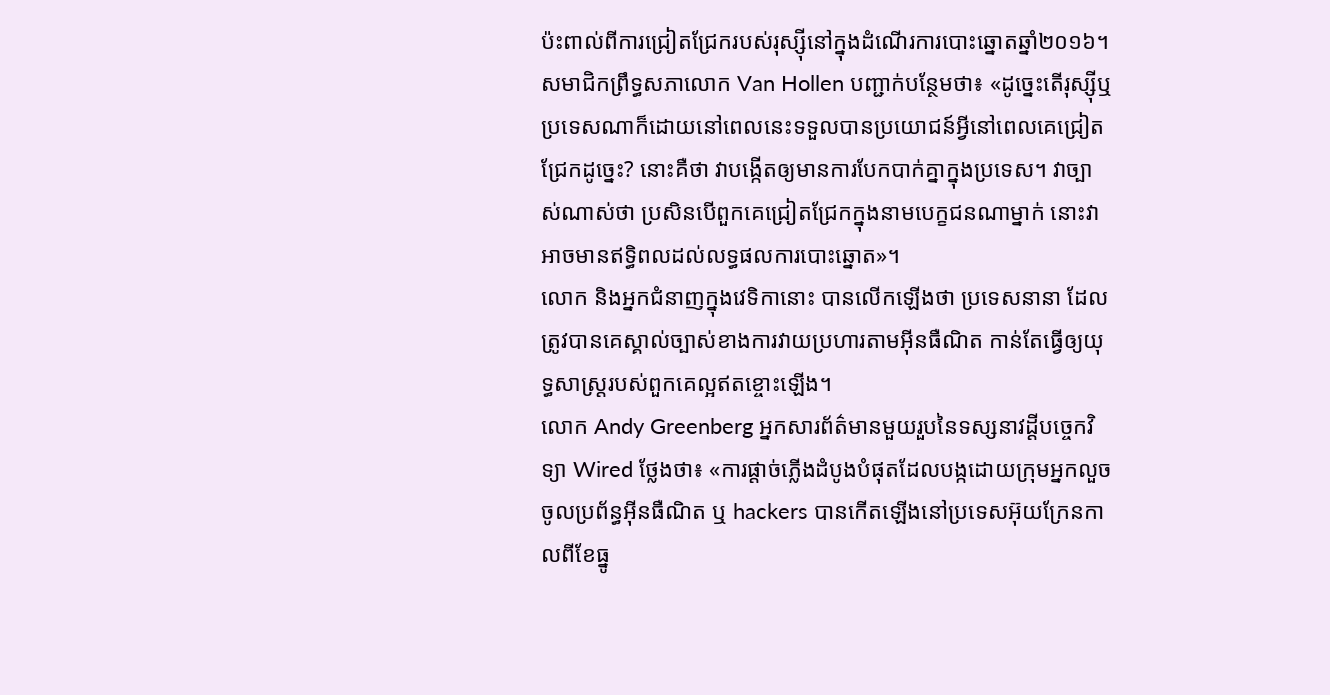ប៉ះពាល់ពីការជ្រៀតជ្រែករបស់រុស្ស៊ីនៅក្នុងដំណើរការបោះឆ្នោតឆ្នាំ២០១៦។
សមាជិកព្រឹទ្ធសភាលោក Van Hollen បញ្ជាក់បន្ថែមថា៖ «ដូច្នេះតើរុស្ស៊ីឬប្រទេសណាក៏ដោយនៅពេលនេះទទួលបានប្រយោជន៍អ្វីនៅពេលគេជ្រៀតជ្រែកដូច្នេះ? នោះគឺថា វាបង្កើតឲ្យមានការបែកបាក់គ្នាក្នុងប្រទេស។ វាច្បាស់ណាស់ថា ប្រសិនបើពួកគេជ្រៀតជ្រែកក្នុងនាមបេក្ខជនណាម្នាក់ នោះវាអាចមានឥទ្ធិពលដល់លទ្ធផលការបោះឆ្នោត»។
លោក និងអ្នកជំនាញក្នុងវេទិកានោះ បានលើកឡើងថា ប្រទេសនានា ដែលត្រូវបានគេស្គាល់ច្បាស់ខាងការវាយប្រហារតាមអ៊ីនធឺណិត កាន់តែធ្វើឲ្យយុទ្ធសាស្ត្ររបស់ពួកគេល្អឥតខ្ចោះឡើង។
លោក Andy Greenberg អ្នកសារព័ត៌មានមួយរួបនៃទស្សនាវដ្ដីបច្ចេកវិទ្យា Wired ថ្លែងថា៖ «ការផ្តាច់ភ្លើងដំបូងបំផុតដែលបង្កដោយក្រុមអ្នកលួចចូលប្រព័ន្ធអ៊ីនធឺណិត ឬ hackers បានកើតឡើងនៅប្រទេសអ៊ុយក្រែនកាលពីខែធ្នូ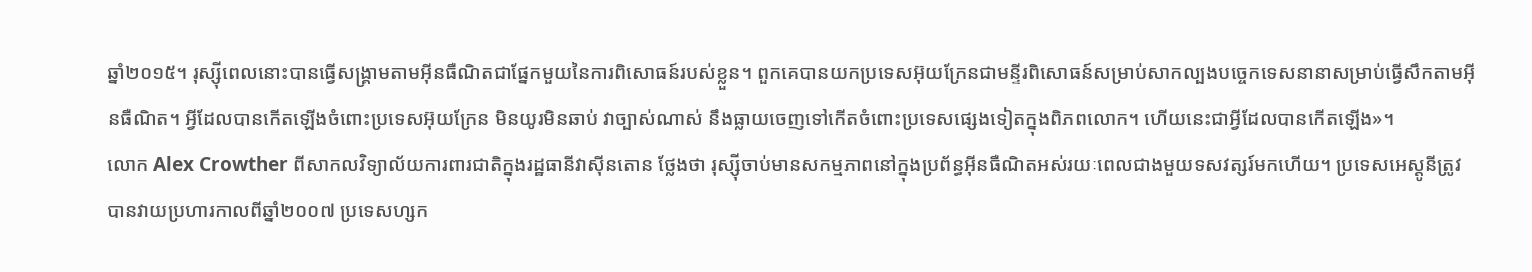ឆ្នាំ២០១៥។ រុស្ស៊ីពេលនោះបានធ្វើសង្គ្រាមតាមអ៊ីនធឺណិតជាផ្នែកមួយនៃការពិសោធន៍របស់ខ្លួន។ ពួកគេបានយកប្រទេសអ៊ុយក្រែនជាមន្ទីរពិសោធន៍សម្រាប់សាកល្បងបច្ចេកទេសនានាសម្រាប់ធ្វើសឹកតាមអ៊ីនធឺណិត។ អ្វីដែលបានកើតឡើងចំពោះប្រទេសអ៊ុយក្រែន មិនយូរមិនឆាប់ វាច្បាស់ណាស់ នឹងធ្លាយចេញទៅកើតចំពោះប្រទេសផ្សេងទៀតក្នុងពិភពលោក។ ហើយនេះជាអ្វីដែលបានកើតឡើង»។
លោក Alex Crowther ពីសាកលវិទ្យាល័យការពារជាតិក្នុងរដ្ឋធានីវាស៊ីនតោន ថ្លែងថា រុស្ស៊ីចាប់មានសកម្មភាពនៅក្នុងប្រព័ន្ធអ៊ីនធឺណិតអស់រយៈពេលជាងមួយទសវត្សរ៍មកហើយ។ ប្រទេសអេស្តូនីត្រូវបានវាយប្រហារកាលពីឆ្នាំ២០០៧ ប្រទេសហ្សក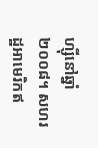ហ្ស៊ីនៅឆ្នាំ២០០៨។ សហរដ្ឋអាមេរិកឥ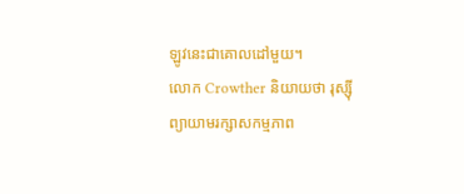ឡូវនេះជាគោលដៅមួយ។
លោក Crowther និយាយថា រុស្ស៊ីព្យាយាមរក្សាសកម្មភាព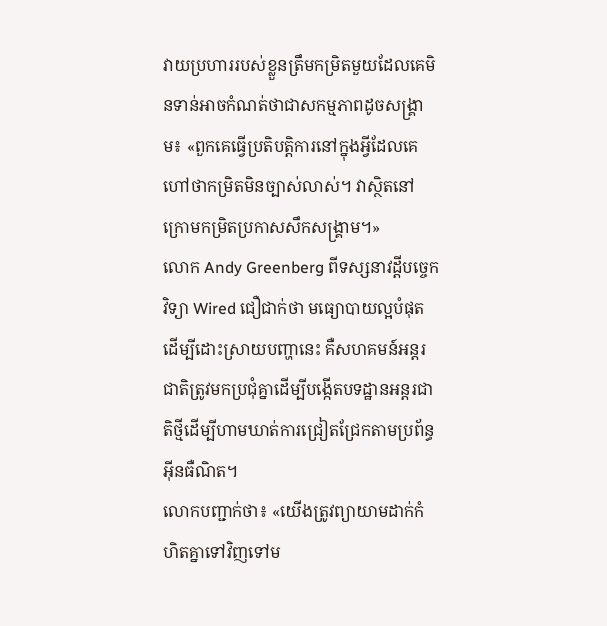វាយប្រហាររបស់ខ្លួនត្រឹមកម្រិតមួយដែលគេមិនទាន់អាចកំណត់ថាជាសកម្មភាពដូចសង្គ្រាម៖ «ពួកគេធ្វើប្រតិបត្តិការនៅក្នុងអ្វីដែលគេហៅថាកម្រិតមិនច្បាស់លាស់។ វាស្ថិតនៅក្រោមកម្រិតប្រកាសសឹកសង្គ្រាម។»
លោក Andy Greenberg ពីទស្សនាវដ្ដីបច្ចេកវិទ្យា Wired ជឿជាក់ថា មធ្យោបាយល្អបំផុតដើម្បីដោះស្រាយបញ្ហានេះ គឺសហគមន៍អន្តរជាតិត្រូវមកប្រជុំគ្នាដើម្បីបង្កើតបទដ្ឋានអន្តរជាតិថ្មីដើម្បីហាមឃាត់ការជ្រៀតជ្រែកតាមប្រព័ន្ធអ៊ីនធឺណិត។
លោកបញ្ជាក់ថា៖ «យើងត្រូវព្យាយាមដាក់កំហិតគ្នាទៅវិញទៅម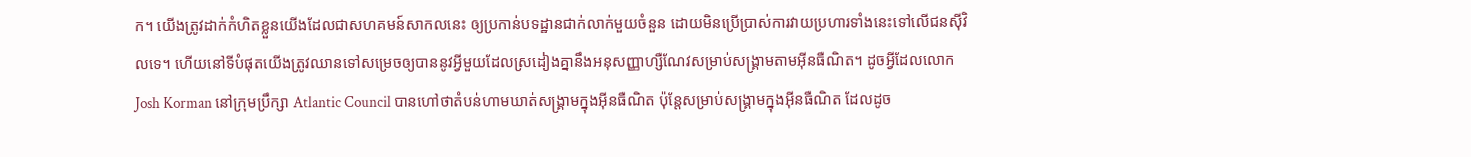ក។ យើងត្រូវដាក់កំហិតខ្លួនយើងដែលជាសហគមន៍សាកលនេះ ឲ្យប្រកាន់បទដ្ឋានជាក់លាក់មួយចំនួន ដោយមិនប្រើប្រាស់ការវាយប្រហារទាំងនេះទៅលើជនស៊ីវិលទេ។ ហើយនៅទីបំផុតយើងត្រូវឈានទៅសម្រេចឲ្យបាននូវអ្វីមួយដែលស្រដៀងគ្នានឹងអនុសញ្ញាហ្សឺណែវសម្រាប់សង្គ្រាមតាមអ៊ីនធឺណិត។ ដូចអ្វីដែលលោក Josh Korman នៅក្រុមប្រឹក្សា Atlantic Council បានហៅថាតំបន់ហាមឃាត់សង្គ្រាមក្នុងអ៊ីនធឺណិត ប៉ុន្តែសម្រាប់សង្គ្រាមក្នុងអ៊ីនធឺណិត ដែលដូច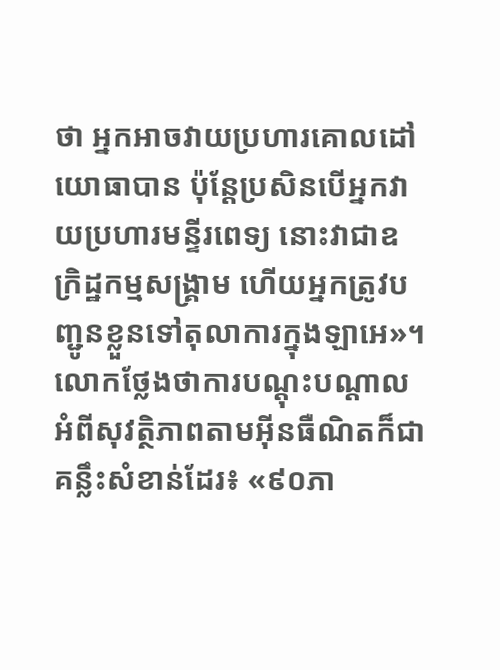ថា អ្នកអាចវាយប្រហារគោលដៅយោធាបាន ប៉ុន្តែប្រសិនបើអ្នកវាយប្រហារមន្ទីរពេទ្យ នោះវាជាឧក្រិដ្ឋកម្មសង្គ្រាម ហើយអ្នកត្រូវបញ្ជូនខ្លួនទៅតុលាការក្នុងឡាអេ»។
លោកថ្លែងថាការបណ្តុះបណ្តាលអំពីសុវត្ថិភាពតាមអ៊ីនធឺណិតក៏ជាគន្លឹះសំខាន់ដែរ៖ «៩០ភា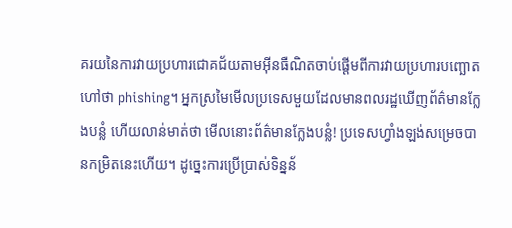គរយនៃការវាយប្រហារជោគជ័យតាមអ៊ីនធឺណិតចាប់ផ្តើមពីការវាយប្រហារបញ្ឆោតហៅថា phishing។ អ្នកស្រមៃមើលប្រទេសមួយដែលមានពលរដ្ឋឃើញព័ត៌មានក្លែងបន្លំ ហើយលាន់មាត់ថា មើលនោះព័ត៌មានក្លែងបន្លំ! ប្រទេសហ្វាំងឡង់សម្រេចបានកម្រិតនេះហើយ។ ដូច្នេះការប្រើប្រាស់ទិន្នន័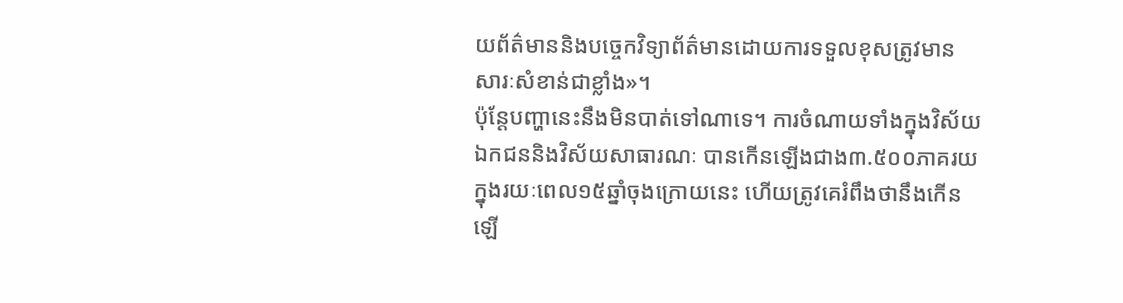យព័ត៌មាននិងបច្ចេកវិទ្យាព័ត៌មានដោយការទទួលខុសត្រូវមានសារៈសំខាន់ជាខ្លាំង»។
ប៉ុន្តែបញ្ហានេះនឹងមិនបាត់ទៅណាទេ។ ការចំណាយទាំងក្នុងវិស័យឯកជននិងវិស័យសាធារណៈ បានកើនឡើងជាង៣.៥០០ភាគរយ ក្នុងរយៈពេល១៥ឆ្នាំចុងក្រោយនេះ ហើយត្រូវគេរំពឹងថានឹងកើនឡើ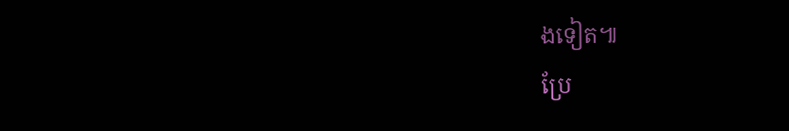ងទៀត៕
ប្រែ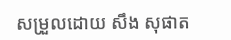សម្រួលដោយ សឹង សុផាត